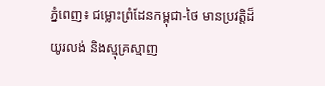ភ្នំពេញ៖ ជម្លោះព្រំដែនកម្ពុជា-ថៃ មានប្រវត្តិដ៏យូរលង់ និងស្មុគ្រស្មាញ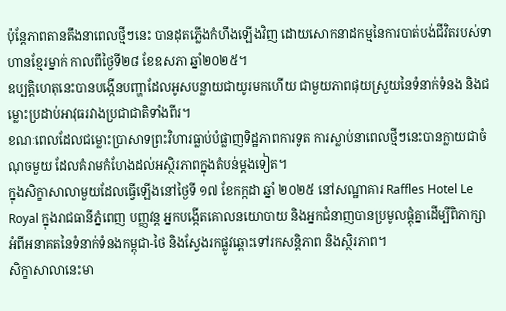ប៉ុន្តែភាពតានតឹងនាពេលថ្មីៗនេះ បានដុតភ្លើងកំហឹងឡើងវិញ ដោយសោកនាដកម្មនៃការបាត់បង់ជីវិតរបស់ទាហានខ្មែរម្នាក់ កាលពីថ្ងៃទី២៨ ខែឧសភា ឆ្នាំ២០២៥។
ឧប្បត្តិហេតុនេះបានបង្កើនបញ្ហាដែលអូសបន្លាយជាយូរមកហើយ ជាមួយភាពផុយស្រួយនៃទំនាក់ទំនង និងជម្លោះប្រដាប់អាវុធរវាងប្រជាជាតិទាំងពីរ។
ខណៈពេលដែលជម្លោះប្រាសាទព្រះវិហារធ្លាប់បំផ្លាញទិដ្ឋភាពការទូត ការស្លាប់នាពេលថ្មីៗនេះបានក្លាយជាចំណុចមួយ ដែលគំរាមកំហែងដល់អស្ថិរភាពក្នុងតំបន់ម្តងទៀត។
ក្នុងសិក្ខាសាលាមួយដែលធ្វើឡើងនៅថ្ងៃទី ១៧ ខែកក្កដា ឆ្នាំ ២០២៥ នៅសណ្ឋាគារ Raffles Hotel Le Royal ក្នុងរាជធានីភ្នំពេញ បញ្ញវន្ដ អ្នកបង្កើតគោលនយោបាយ និងអ្នកជំនាញបានប្រមូលផ្តុំគ្នាដើម្បីពិភាក្សាអំពីអនាគតនៃទំនាក់ទំនងកម្ពុជា-ថៃ និងស្វែងរកផ្លូវឆ្ពោះទៅរកសន្តិភាព និងស្ថិរភាព។
សិក្ខាសាលានេះមា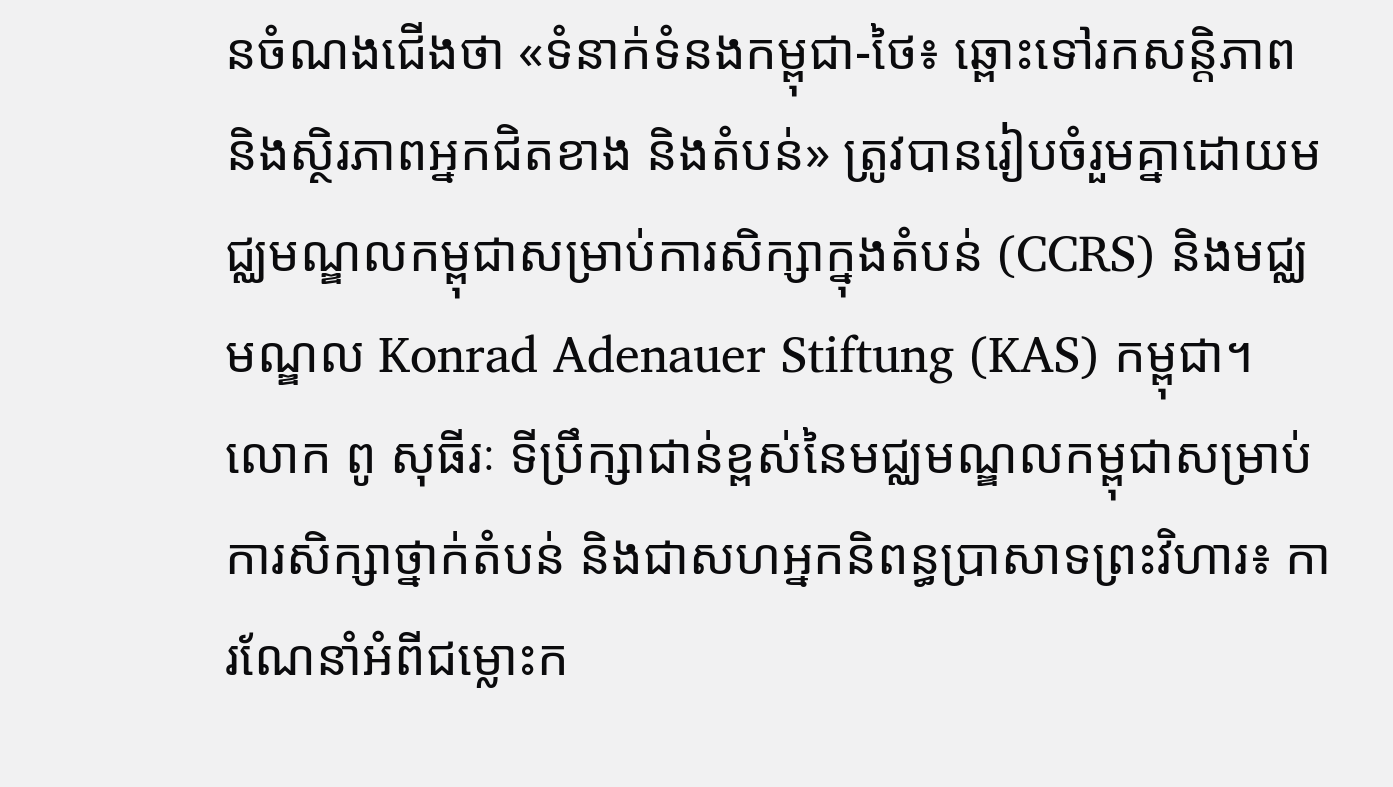នចំណងជើងថា «ទំនាក់ទំនងកម្ពុជា-ថៃ៖ ឆ្ពោះទៅរកសន្តិភាព និងស្ថិរភាពអ្នកជិតខាង និងតំបន់» ត្រូវបានរៀបចំរួមគ្នាដោយមជ្ឈមណ្ឌលកម្ពុជាសម្រាប់ការសិក្សាក្នុងតំបន់ (CCRS) និងមជ្ឈមណ្ឌល Konrad Adenauer Stiftung (KAS) កម្ពុជា។
លោក ពូ សុធីរៈ ទីប្រឹក្សាជាន់ខ្ពស់នៃមជ្ឈមណ្ឌលកម្ពុជាសម្រាប់ការសិក្សាថ្នាក់តំបន់ និងជាសហអ្នកនិពន្ធប្រាសាទព្រះវិហារ៖ ការណែនាំអំពីជម្លោះក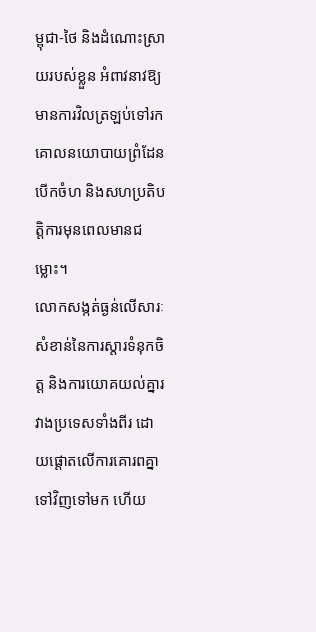ម្ពុជា-ថៃ និងដំណោះស្រាយរបស់ខ្លួន អំពាវនាវឱ្យមានការវិលត្រឡប់ទៅរកគោលនយោបាយព្រំដែនបើកចំហ និងសហប្រតិបត្តិការមុនពេលមានជម្លោះ។
លោកសង្កត់ធ្ងន់លើសារៈសំខាន់នៃការស្តារទំនុកចិត្ត និងការយោគយល់គ្នារវាងប្រទេសទាំងពីរ ដោយផ្តោតលើការគោរពគ្នាទៅវិញទៅមក ហើយ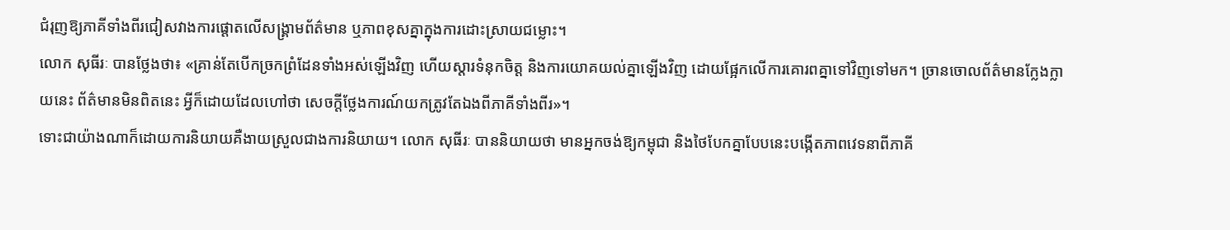ជំរុញឱ្យភាគីទាំងពីរជៀសវាងការផ្តោតលើសង្គ្រាមព័ត៌មាន ឬភាពខុសគ្នាក្នុងការដោះស្រាយជម្លោះ។
លោក សុធីរៈ បានថ្លែងថា៖ «គ្រាន់តែបើកច្រកព្រំដែនទាំងអស់ឡើងវិញ ហើយស្តារទំនុកចិត្ត និងការយោគយល់គ្នាឡើងវិញ ដោយផ្អែកលើការគោរពគ្នាទៅវិញទៅមក។ ច្រានចោលព័ត៌មានក្លែងក្លាយនេះ ព័ត៌មានមិនពិតនេះ អ្វីក៏ដោយដែលហៅថា សេចក្តីថ្លែងការណ៍យកត្រូវតែឯងពីភាគីទាំងពីរ»។
ទោះជាយ៉ាងណាក៏ដោយការនិយាយគឺងាយស្រួលជាងការនិយាយ។ លោក សុធីរៈ បាននិយាយថា មានអ្នកចង់ឱ្យកម្ពុជា និងថៃបែកគ្នាបែបនេះបង្កើតភាពវេទនាពីភាគី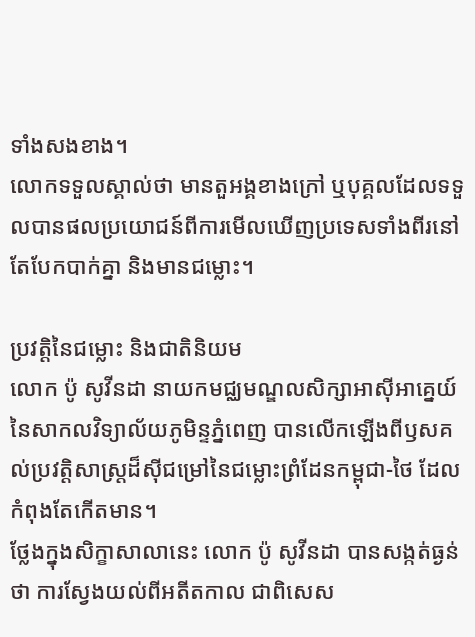ទាំងសងខាង។
លោកទទួលស្គាល់ថា មានតួអង្គខាងក្រៅ ឬបុគ្គលដែលទទួលបានផលប្រយោជន៍ពីការមើលឃើញប្រទេសទាំងពីរនៅតែបែកបាក់គ្នា និងមានជម្លោះ។

ប្រវត្តិនៃជម្លោះ និងជាតិនិយម
លោក ប៉ូ សូវីនដា នាយកមជ្ឈមណ្ឌលសិក្សាអាស៊ីអាគ្នេយ៍ នៃសាកលវិទ្យាល័យភូមិន្ទភ្នំពេញ បានលើកឡើងពីឫសគល់ប្រវត្តិសាស្ត្រដ៏ស៊ីជម្រៅនៃជម្លោះព្រំដែនកម្ពុជា-ថៃ ដែលកំពុងតែកើតមាន។
ថ្លែងក្នុងសិក្ខាសាលានេះ លោក ប៉ូ សូវីនដា បានសង្កត់ធ្ងន់ថា ការស្វែងយល់ពីអតីតកាល ជាពិសេស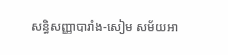សន្ធិសញ្ញាបារាំង-សៀម សម័យអា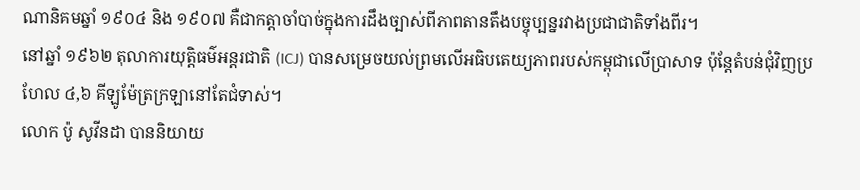ណានិគមឆ្នាំ ១៩០៤ និង ១៩០៧ គឺជាកត្តាចាំបាច់ក្នុងការដឹងច្បាស់ពីភាពតានតឹងបច្ចុប្បន្នរវាងប្រជាជាតិទាំងពីរ។
នៅឆ្នាំ ១៩៦២ តុលាការយុត្តិធម៌អន្តរជាតិ (ICJ) បានសម្រេចយល់ព្រមលើអធិបតេយ្យភាពរបស់កម្ពុជាលើប្រាសាទ ប៉ុន្តែតំបន់ជុំវិញប្រហែល ៤,៦ គីឡូម៉ែត្រក្រឡានៅតែជំទាស់។
លោក ប៉ូ សូវីនដា បាននិយាយ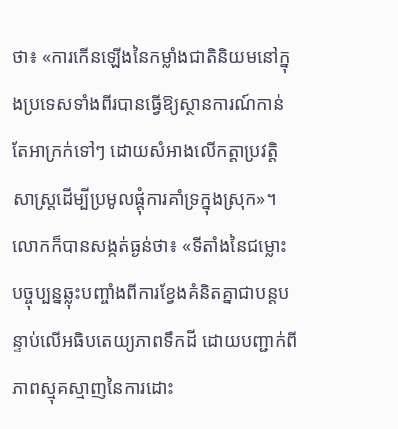ថា៖ «ការកើនឡើងនៃកម្លាំងជាតិនិយមនៅក្នុងប្រទេសទាំងពីរបានធ្វើឱ្យស្ថានការណ៍កាន់តែអាក្រក់ទៅៗ ដោយសំអាងលើកត្ដាប្រវត្តិសាស្ត្រដើម្បីប្រមូលផ្តុំការគាំទ្រក្នុងស្រុក»។
លោកក៏បានសង្កត់ធ្ងន់ថា៖ «ទីតាំងនៃជម្លោះបច្ចុប្បន្នឆ្លុះបញ្ចាំងពីការខ្វែងគំនិតគ្នាជាបន្តបន្ទាប់លើអធិបតេយ្យភាពទឹកដី ដោយបញ្ជាក់ពីភាពស្មុគស្មាញនៃការដោះ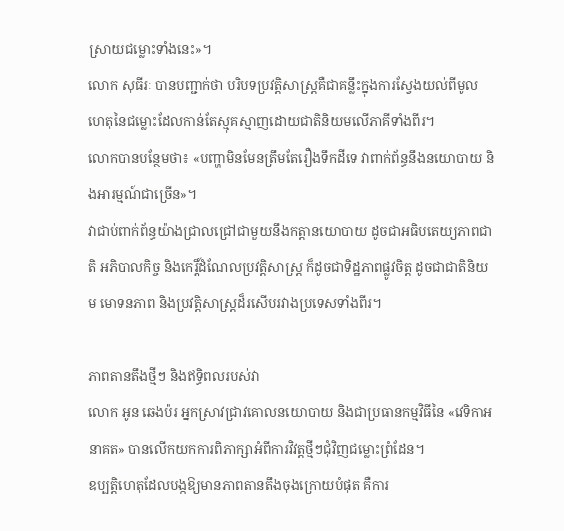ស្រាយជម្លោះទាំងនេះ»។
លោក សុធីរៈ បានបញ្ជាក់ថា បរិបទប្រវត្តិសាស្ត្រគឺជាគន្លឹះក្នុងការស្វែងយល់ពីមូលហេតុនៃជម្លោះដែលកាន់តែស្មុគស្មាញដោយជាតិនិយមលើភាគីទាំងពីរ។
លោកបានបន្ថែមថា៖ «បញ្ហាមិនមែនត្រឹមតែរឿងទឹកដីទេ វាពាក់ព័ន្ធនឹងនយោបាយ និងអារម្មណ៍ជាច្រើន»។
វាជាប់ពាក់ព័ន្ធយ៉ាងជ្រាលជ្រៅជាមួយនឹងកត្តានយោបាយ ដូចជាអធិបតេយ្យភាពជាតិ អភិបាលកិច្ច និងកេរ្តិ៍ដំណែលប្រវត្តិសាស្ត្រ ក៏ដូចជាទិដ្ឋភាពផ្លូវចិត្ត ដូចជាជាតិនិយម មោទនភាព និងប្រវត្តិសាស្ត្រដ៏រសើបរវាងប្រទេសទាំងពីរ។

ភាពតានតឹងថ្មីៗ និងឥទ្ធិពលរបស់វា
លោក អូន ឆេងប៉រ អ្នកស្រាវជ្រាវគោលនយោបាយ និងជាប្រធានកម្មវិធីនៃ «វេទិកាអនាគត» បានលើកយកការពិភាក្សាអំពីការវិវត្តថ្មីៗជុំវិញជម្លោះព្រំដែន។
ឧប្បត្តិហេតុដែលបង្កឱ្យមានភាពតានតឹងចុងក្រោយបំផុត គឺការ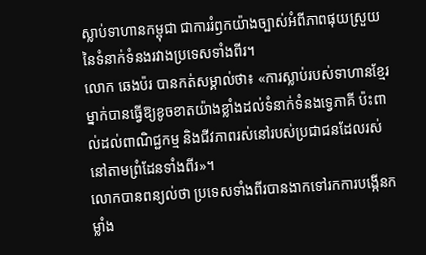ស្លាប់ទាហានកម្ពុជា ជាការរំឭកយ៉ាងច្បាស់អំពីភាពផុយស្រួយនៃទំនាក់ទំនងរវាងប្រទេសទាំងពីរ។
លោក ឆេងប៉រ បានកត់សម្គាល់ថា៖ «ការស្លាប់របស់ទាហានខ្មែរម្នាក់បានធ្វើឱ្យខូចខាតយ៉ាងខ្លាំងដល់ទំនាក់ទំនងទ្វេភាគី ប៉ះពាល់ដល់ពាណិជ្ជកម្ម និងជីវភាពរស់នៅរបស់ប្រជាជនដែលរស់នៅតាមព្រំដែនទាំងពីរ»។
លោកបានពន្យល់ថា ប្រទេសទាំងពីរបានងាកទៅរកការបង្កើនកម្លាំង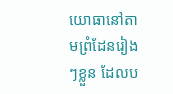យោធានៅតាមព្រំដែនរៀងៗខ្លួន ដែលប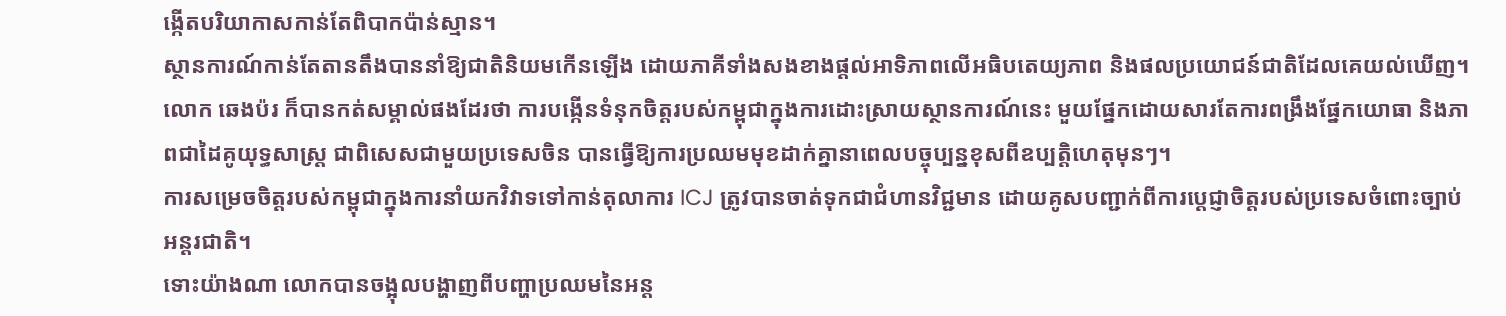ង្កើតបរិយាកាសកាន់តែពិបាកប៉ាន់ស្មាន។
ស្ថានការណ៍កាន់តែតានតឹងបាននាំឱ្យជាតិនិយមកើនឡើង ដោយភាគីទាំងសងខាងផ្តល់អាទិភាពលើអធិបតេយ្យភាព និងផលប្រយោជន៍ជាតិដែលគេយល់ឃើញ។
លោក ឆេងប៉រ ក៏បានកត់សម្គាល់ផងដែរថា ការបង្កើនទំនុកចិត្តរបស់កម្ពុជាក្នុងការដោះស្រាយស្ថានការណ៍នេះ មួយផ្នែកដោយសារតែការពង្រឹងផ្នែកយោធា និងភាពជាដៃគូយុទ្ធសាស្ត្រ ជាពិសេសជាមួយប្រទេសចិន បានធ្វើឱ្យការប្រឈមមុខដាក់គ្នានាពេលបច្ចុប្បន្នខុសពីឧប្បត្តិហេតុមុនៗ។
ការសម្រេចចិត្តរបស់កម្ពុជាក្នុងការនាំយកវិវាទទៅកាន់តុលាការ ICJ ត្រូវបានចាត់ទុកជាជំហានវិជ្ជមាន ដោយគូសបញ្ជាក់ពីការប្តេជ្ញាចិត្តរបស់ប្រទេសចំពោះច្បាប់អន្តរជាតិ។
ទោះយ៉ាងណា លោកបានចង្អុលបង្ហាញពីបញ្ហាប្រឈមនៃអន្ត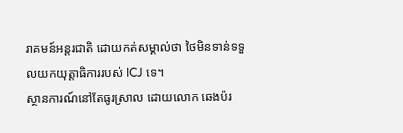រាគមន៍អន្តរជាតិ ដោយកត់សម្គាល់ថា ថៃមិនទាន់ទទួលយកយុត្តាធិការរបស់ ICJ ទេ។
ស្ថានការណ៍នៅតែធូរស្រាល ដោយលោក ឆេងប៉រ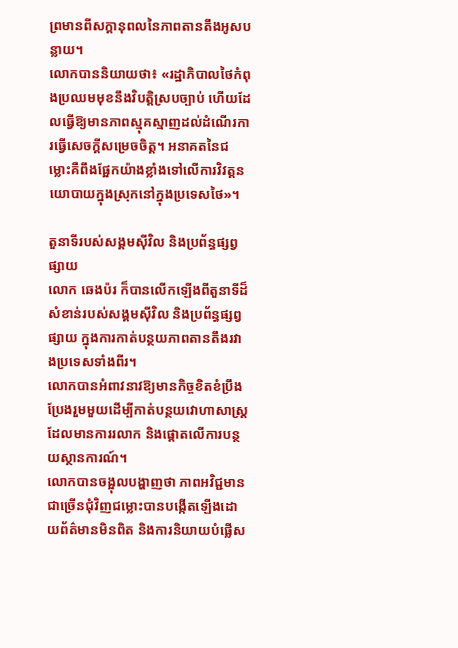ព្រមានពីសក្ដានុពលនៃភាពតានតឹងអូសបន្លាយ។
លោកបាននិយាយថា៖ «រដ្ឋាភិបាលថៃកំពុងប្រឈមមុខនឹងវិបត្តិស្របច្បាប់ ហើយដែលធ្វើឱ្យមានភាពស្មុគស្មាញដល់ដំណើរការធ្វើសេចក្តីសម្រេចចិត្ត។ អនាគតនៃជម្លោះគឺពឹងផ្អែកយ៉ាងខ្លាំងទៅលើការវិវត្តនយោបាយក្នុងស្រុកនៅក្នុងប្រទេសថៃ»។

តួនាទីរបស់សង្គមស៊ីវិល និងប្រព័ន្ធផ្សព្វផ្សាយ
លោក ឆេងប៉រ ក៏បានលើកឡើងពីតួនាទីដ៏សំខាន់របស់សង្គមស៊ីវិល និងប្រព័ន្ធផ្សព្វផ្សាយ ក្នុងការកាត់បន្ថយភាពតានតឹងរវាងប្រទេសទាំងពីរ។
លោកបានអំពាវនាវឱ្យមានកិច្ចខិតខំប្រឹងប្រែងរួមមួយដើម្បីកាត់បន្ថយវោហាសាស្ត្រដែលមានការរលាក និងផ្តោតលើការបន្ថយស្ថានការណ៍។
លោកបានចង្អុលបង្ហាញថា ភាពអវិជ្ជមានជាច្រើនជុំវិញជម្លោះបានបង្កើតឡើងដោយព័ត៌មានមិនពិត និងការនិយាយបំផ្លើស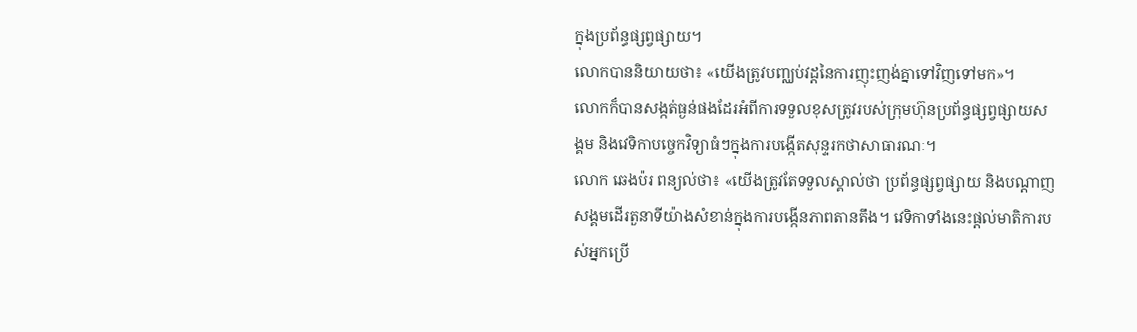ក្នុងប្រព័ន្ធផ្សព្វផ្សាយ។
លោកបាននិយាយថា៖ «យើងត្រូវបញ្ឈប់វដ្ដនៃការញុះញង់គ្នាទៅវិញទៅមក»។
លោកក៏បានសង្កត់ធ្ងន់ផងដែរអំពីការទទួលខុសត្រូវរបស់ក្រុមហ៊ុនប្រព័ន្ធផ្សព្វផ្សាយសង្គម និងវេទិកាបច្ចេកវិទ្យាធំៗក្នុងការបង្កើតសុន្ទរកថាសាធារណៈ។
លោក ឆេងប៉រ ពន្យល់ថា៖ «យើងត្រូវតែទទួលស្គាល់ថា ប្រព័ន្ធផ្សព្វផ្សាយ និងបណ្ដាញសង្គមដើរតួនាទីយ៉ាងសំខាន់ក្នុងការបង្កើនភាពតានតឹង។ វេទិកាទាំងនេះផ្តល់មាតិការបស់អ្នកប្រើ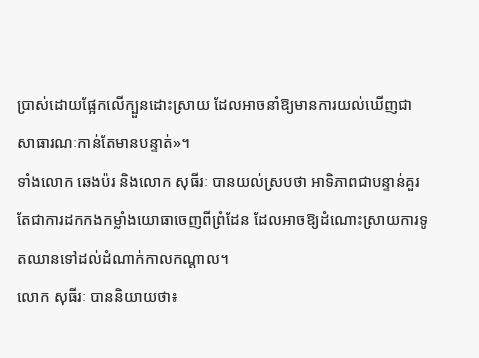ប្រាស់ដោយផ្អែកលើក្បួនដោះស្រាយ ដែលអាចនាំឱ្យមានការយល់ឃើញជាសាធារណៈកាន់តែមានបន្ទាត់»។
ទាំងលោក ឆេងប៉រ និងលោក សុធីរៈ បានយល់ស្របថា អាទិភាពជាបន្ទាន់គួរតែជាការដកកងកម្លាំងយោធាចេញពីព្រំដែន ដែលអាចឱ្យដំណោះស្រាយការទូតឈានទៅដល់ដំណាក់កាលកណ្តាល។
លោក សុធីរៈ បាននិយាយថា៖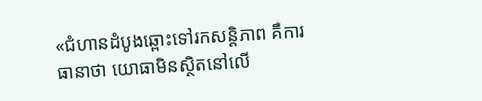«ជំហានដំបូងឆ្ពោះទៅរកសន្តិភាព គឺការធានាថា យោធាមិនស្ថិតនៅលើ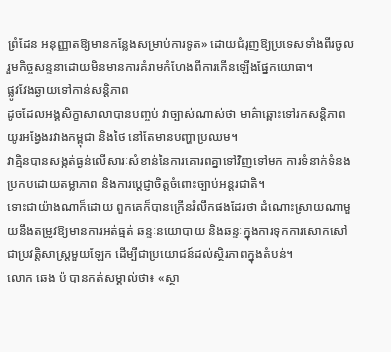ព្រំដែន អនុញ្ញាតឱ្យមានកន្លែងសម្រាប់ការទូត» ដោយជំរុញឱ្យប្រទេសទាំងពីរចូលរួមកិច្ចសន្ទនាដោយមិនមានការគំរាមកំហែងពីការកើនឡើងផ្នែកយោធា។
ផ្លូវវែងឆ្ងាយទៅកាន់សន្តិភាព
ដូចដែលអង្គសិក្ខាសាលាបានបញ្ចប់ វាច្បាស់ណាស់ថា មាគ៌ាឆ្ពោះទៅរកសន្តិភាពយូរអង្វែងរវាងកម្ពុជា និងថៃ នៅតែមានបញ្ហាប្រឈម។
វាគ្មិនបានសង្កត់ធ្ងន់លើសារៈសំខាន់នៃការគោរពគ្នាទៅវិញទៅមក ការទំនាក់ទំនងប្រកបដោយតម្លាភាព និងការប្តេជ្ញាចិត្តចំពោះច្បាប់អន្តរជាតិ។
ទោះជាយ៉ាងណាក៏ដោយ ពួកគេក៏បានក្រើនរំលឹកផងដែរថា ដំណោះស្រាយណាមួយនឹងតម្រូវឱ្យមានការអត់ធ្មត់ ឆន្ទៈនយោបាយ និងឆន្ទៈក្នុងការទុកការសោកសៅជាប្រវត្តិសាស្ត្រមួយឡែក ដើម្បីជាប្រយោជន៍ដល់ស្ថិរភាពក្នុងតំបន់។
លោក ឆេង ប៉ បានកត់សម្គាល់ថា៖ «ស្ថា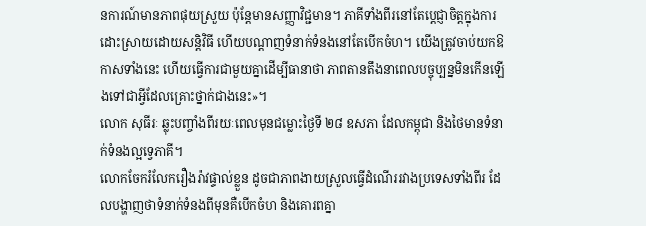នការណ៍មានភាពផុយស្រួយ ប៉ុន្តែមានសញ្ញាវិជ្ជមាន។ ភាគីទាំងពីរនៅតែប្តេជ្ញាចិត្តក្នុងការដោះស្រាយដោយសន្តិវិធី ហើយបណ្តាញទំនាក់ទំនងនៅតែបើកចំហ។ យើងត្រូវចាប់យកឱកាសទាំងនេះ ហើយធ្វើការជាមួយគ្នាដើម្បីធានាថា ភាពតានតឹងនាពេលបច្ចុប្បន្នមិនកើនឡើងទៅជាអ្វីដែលគ្រោះថ្នាក់ជាងនេះ»។
លោក សុធីរៈ ឆ្លុះបញ្ចាំងពីរយៈពេលមុនជម្លោះថ្ងៃទី ២៨ ឧសភា ដែលកម្ពុជា និងថៃមានទំនាក់ទំនងល្អទ្វេភាគី។
លោកចែករំលែករឿងរ៉ាវផ្ទាល់ខ្លួន ដូចជាភាពងាយស្រួលធ្វើដំណើររវាងប្រទេសទាំងពីរ ដែលបង្ហាញថាទំនាក់ទំនងពីមុនគឺបើកចំហ និងគោរពគ្នា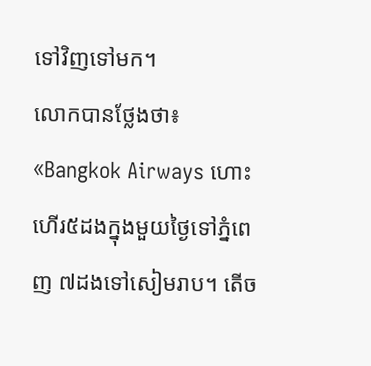ទៅវិញទៅមក។
លោកបានថ្លែងថា៖ «Bangkok Airways ហោះហើរ៥ដងក្នុងមួយថ្ងៃទៅភ្នំពេញ ៧ដងទៅសៀមរាប។ តើច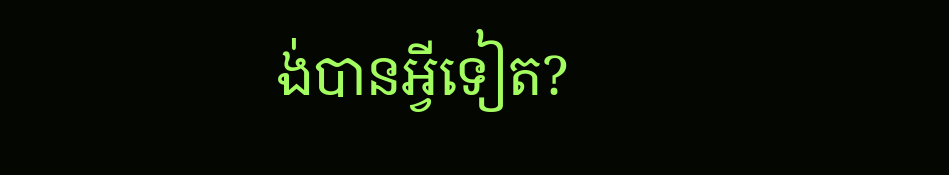ង់បានអ្វីទៀត?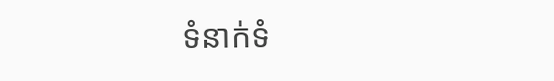ទំនាក់ទំ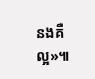នងគឺល្អ»៕